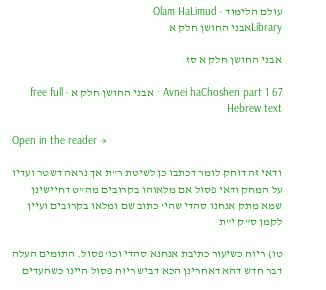עולם הלימוד · Olam HaLimud
Libraryאבני החושן חלק א

אבני החושן חלק א סז

Avnei haChoshen part 1 67 · אבני החושן חלק א · free full Hebrew text

Open in the reader →

ודאי זה דוחק לומר דכתבו כן לשיטת ר"ת אך נראה דשטר ועדיו על המחק ודאי פסול אם מלאוהו בקרובים מה"ט דחיישינן שמא מתק אנחנו סהדי שהי' כתוב שם ומלאו בקרובים ועיין לקמן ס"ק י"ת

טו) ריוח כשיעור כתיבת אנחנא סהדי וכו' פסול. התומים העלה דבר חדש דהא דאחרינן הכא דביש ריוח פסול היינו כשהעדים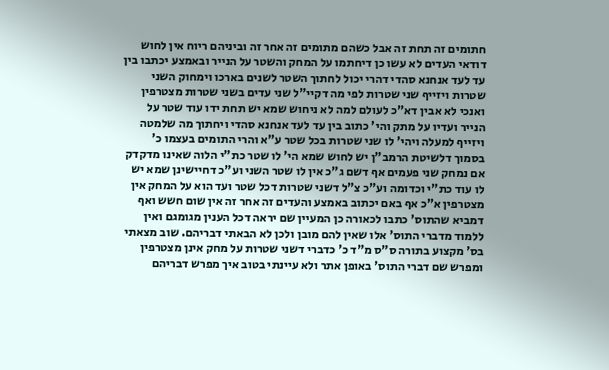חתומים זה תחת זה אבל כשהם מתומים זה אחר זה וביניהם ריוח אין לחוש דודאי העדים לא עשו כן דיחתמו על המחק והשטר על הנייר ובאמצע יכתבו בין עד לעד אנחנא סהדי דהרי יכול לחתוך השטר לשנים בארכו וימחוק השני שטרות ויזייף שני שטרות לפי מה דקיי"ל שני עדים בשני שטרות מצטרפין ואנכי לא אבין דא"כ לעולם למה לא ניחוש שמא יש תחת ידו עוד שטר על הנייר ועדיו על מתק והי' כתוב בין עד לעד אנחנא סהדי ויחתוך מה שלמטה ויזייף למעלה ויהי' לו שני שטרות בכל שטר ע"א והרי התומים בעצמו כ' בסמוך דלשיטת הרמב"ן יש לחוש שמא הי' לו שטר כת"י הלוה שאינו מדקדק אם נמחק שני פעמים אף דשם ג"כ אין לו שטר השני וע"כ דחיישינן שמא יש לו עוד כת"י וכדומה וע"כ צ"ל דשני שטרות דכל שטר ועד הוא על המחק אין מצטרפין א"כ אף באם יכתוב באמצע והעדים זה אחר זה אין שום חשש ואף דמביא שהתוס' כתבו לכאורה כן המעיין שם יראה דכל הענין מגומגם ואין ללמוד מדברי התוס' אלו שאין להם מובן ולכן לא הבאתי דבריהם. שוב מצאתי בס' מקצוע בתורה ס"ס מ"ד כ' כדברי דשני שטרות על מחק אינן מצטרפין ומפרש שם דברי התוס' באופן אתר ולא עיינתי בטוב איך מפרש דבריהם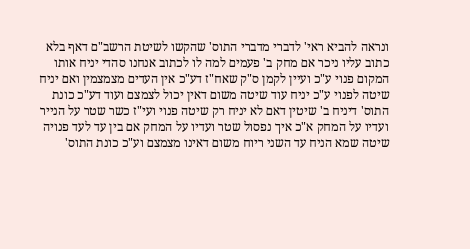ונראה להביא ראי' לדברי מדברי התוס' שהקשו לשיטת הרשב"ם דאף בלא כתוב עליו ניכר אם מחק ב' פעמים למה לו לכתוב אנחנו סהדי יניח אותו המקום פנוי ע"כ ועיין לקמן ס"ק שאח"ז דע"כ אין העדים מצמצמין ואם יניח שיטה לפנוי ע"כ יניח עוד שיטה משום דאין יכול לצמצם ועוד דע"כ כונת התוס' דיניח ב' שיטין דאם לא יניח רק שיטה פנוי ועי"ז כשר שטר על הנייר ועדיו על המחק א"כ איך נפסול שטר ועדיו על המחק אם בין עד לעד פנויה שיטה שמא הניח עד השני ריוח משום דאינו מצמצם וע"כ כונת התוס'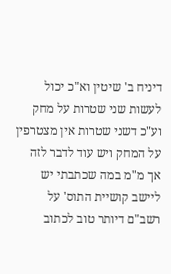דיניח ב' שיטין וא"כ יכול לעשות שני שטרות על מחק וע"כ דשני שטרות אין מצטרפין על המחק ויש עוד לדבר לזה אך מ"מ במה שכתבתי יש ליישב קושיית התוס' על רשב"ם דיותר טוב לכתוב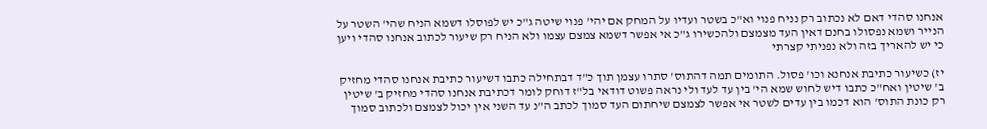אנחנו סהדי דאם לא נכתוב רק נניח פנוי וא"כ בשטר ועדיו על המחק אם יהי' פנוי שיטה ג"כ יש לפוסלו דשמא הניח שהי' השטר על הנייר ושמא נפסולו בחנם דאין העד מצמצם ולהכשירו ג"כ אי אפשר דשמא צמצם עצמו ולא הניח רק שיעור לכתוב אנחנו סהדי ויען כי יש להאריך בזה ולא נפניתי קצרתי

יז) כשיעור כתיבת אנחנא וכו' פסול. התומים תמה דהתוס' סתרו עצמן תוך כ"ד דבתחילה כתבו דשיעור כתיבת אנחנו סהדי מחזיק ב' שיטין ואח"כ כתבו דיש לחוש שמא הי' בין עד לעד ולי נראה פשוט דודאי בל"ז דוחק לומר דכתיבת אנחנו סהדי מחזיק ב' שיטין רק כונת התוס' הוא דכמו בין עדים לשטר אי אפשר לצמצם שיחתום העד סמוך לכתב ה"נ עד השני אין יכול לצמצם ולכתוב סמוך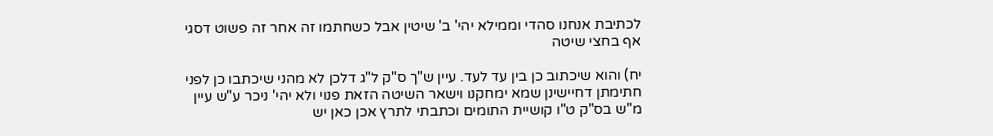לכתיבת אנחנו סהדי וממילא יהי' ב' שיטין אבל כשחתמו זה אחר זה פשוט דסגי אף בחצי שיטה

יח) והוא שיכתוב כן בין עד לעד. עיין ש"ך ס"ק ל"ג דלכן לא מהני שיכתבו כן לפני חתימתן דחיישינן שמא ימחקנו וישאר השיטה הזאת פנוי ולא יהי' ניכר ע"ש עיין מ"ש בס"ק ט"ו קושיית התומים וכתבתי לתרץ אכן כאן יש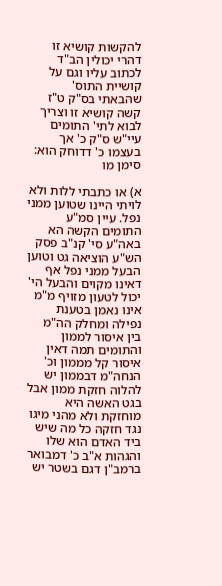להקשות קושיא זו דהרי יכולין הב"ד לכתוב עליו וגם על קושיית התוס' שהבאתי בס"ק ט"ז קשה קושיא זו וצריך לבוא לתי' התומים עיי"ש ס"ק כ' אך בעצמו כ' דדוחק הוא: סימן מו

א) או כתבתי ללות ולא לויתי היינו שטוען ממני נפל. עיין סמ"ע התומים הקשה הא באה"ע סי' קנ"ב פסק הש"ע הוציאה גט וטוען הבעל ממני נפל אף דאינו מקוים והבעל הי' יכול לטעון מזויף מ"מ אינו נאמן בטענת נפילה ומחלק הה"מ בין איסור לממון והתומים תמה דאין איסור קל מממון וכ' הנחה"מ דבממון יש להלוה חזקת ממון אבל בגט האשה היא מוחזקת ולא מהני מיגו נגד חזקה כל מה שיש ביד האדם הוא שלו והגהות א"ב כ' דמבואר ברמב"ן דגם בשטר יש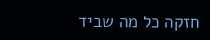חזקה כל מה שביד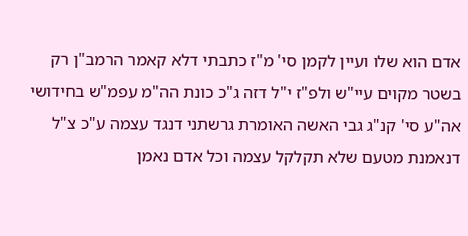אדם הוא שלו ועיין לקמן סי' מ"ז כתבתי דלא קאמר הרמב"ן רק בשטר מקוים עיי"ש ולפ"ז י"ל דזה ג"כ כונת הה"מ עפמ"ש בחידושי אה"ע סי' קנ"ג גבי האשה האומרת גרשתני דנגד עצמה ע"כ צ"ל דנאמנת מטעם שלא תקלקל עצמה וכל אדם נאמן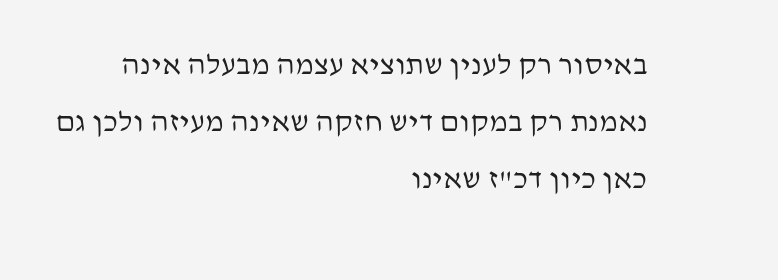באיסור רק לענין שתוציא עצמה מבעלה אינה נאמנת רק במקום דיש חזקה שאינה מעיזה ולכן גם כאן כיון דכ"ז שאינו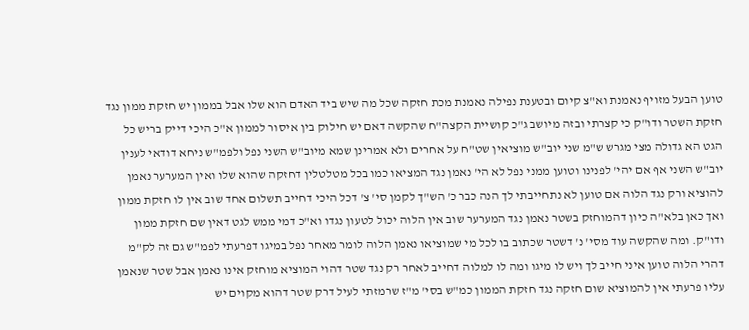טוען הבעל מזויף נאמנת וא"צ קיום ובטענת נפילה נאמנת מכת חזקה שכל מה שיש ביד האדם הוא שלו אבל בממון יש חזקת ממון נגד חזקת השטר ודו"ק כי קצרתי ובזה מיושב ג"כ קושיית הקצה"ח שהקשה דאם יש חילוק בין איסור לממון א"כ היכי דייק בריש כל הגט הא גדולה מצי מגרש ש"מ שני יוב"ש מוציאין שט"ח על אחרים ולא אמרינן שמא מיוב"ש השני נפל ולפמ"ש ניחא דודאי לענין יוב"ש השני אף אם יהי' לפנינו וטוען ממני נפל לא הי' נאמן נגד המציאו כמו בכל מטלטלין דחזקה שהוא שלו ואין המערער נאמן להוציא ורק נגד הלוה אם טוען לא נתחייבתי לך הנה כבר כ' הש"ך לקמן סי' צ' דכל היכי דחייב תשלום אחד שוב אין לו חזקת ממון ואך כאן בלא"ה כיון דהמוחזק בשטר נאמן נגד המערער שוב אין הלוה יכול לטעון נגדו וא"כ דמי ממש לגט דאין שם חזקת ממון ודו"ק. ומה שהקשה עוד מסי' נ' דשטר שכתוב בו לכל מי שמוציאו נאמן הלוה לומר מאחר נפל במיגו דפרעתי לפמ"ש גם זה לק"מ דהרי הלוה טוען איני חייב לך ויש לו מיגו ומה לו למלוה דחייב לאחר רק נגד שטר דהוי המוציא מוחזק אינו נאמן אבל שטר שנאמן עליו פרעתי אין להמוציא שום חזקה נגד חזקת הממון כמ"ש בסי' מ"ז שרמזתי לעיל דרק שטר דהוא מקוים יש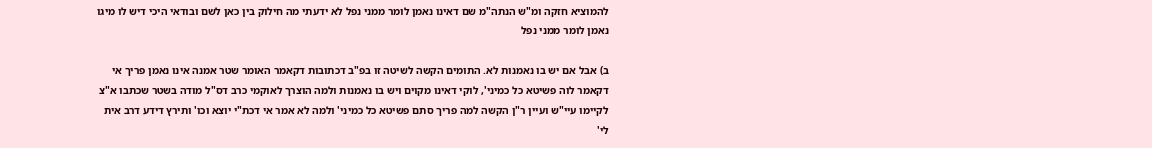להמוציא חזקה ומ"ש הנתה"מ שם דאינו נאמן לומר ממני נפל לא ידעתי מה חילוק בין כאן לשם ובודאי היכי דיש לו מיגו נאמן לומר ממני נפל

ב) אבל אם יש בו נאמנות לא. התומים הקשה לשיטה זו בפ"ב דכתובות דקאמר האומר שטר אמנה אינו נאמן פריך אי דקאמר לוה פשיטא כל כמיני', לוקי דאינו מקוים ויש בו נאמנות ולמה הוצרך לאוקמי כרב דס"ל מודה בשטר שכתבו א"צ לקיימו עיי"ש ועיין ר"ן הקשה למה פריך סתם פשיטא כל כמיני' ולמה לא אמר אי דכת"י יוצא וכו' ותירץ דידע דרב אית לי'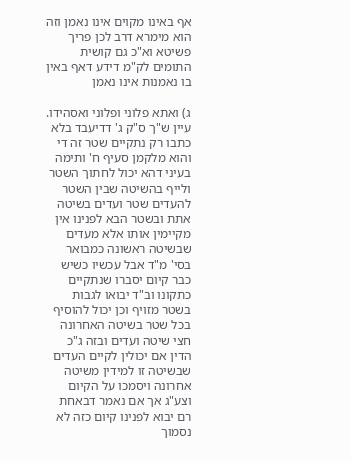אף באינו מקוים אינו נאמן וזה הוא מימרא דרב לכן פריך פשיטא וא"כ גם קושית התומים לק"מ דידע דאף באין בו נאמנות אינו נאמן

ג) ואתא פלוני ופלוני ואסהידו. עיין ש"ך ס"ק ג' דדיעבד בלא כתבו רק נתקיים שטר זה די והוא מלקמן סעיף ח' ותימה בעיני דהא יכול לחתוך השטר ולייף בהשיטה שבין השטר להעדים שטר ועדים בשיטה אתת ובשטר הבא לפנינו אין מקיימין אותו אלא מעדים שבשיטה ראשונה כמבואר בסי' מ"ד אבל עכשיו כשיש כבר קיום יסברו שנתקיים כתקונו וב"ד יבואו לגבות בשטר מזויף וכן יכול להוסיף בכל שטר בשיטה האחרונה חצי שיטה ועדים ובזה ג"כ הדין אם יכולין לקיים העדים שבשיטה זו למידין משיטה אחרונה ויסמכו על הקיום וצע"ג אך אם נאמר דבאחת רם יבוא לפנינו קיום כזה לא נסמוך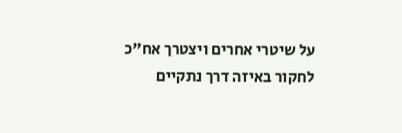על שיטרי אחרים ויצטרך אח"כ לחקור באיזה דרך נתקיים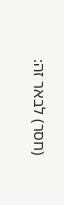(חסר) לבאר זה: